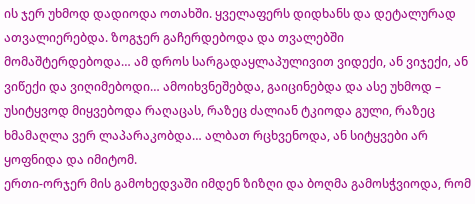ის ჯერ უხმოდ დადიოდა ოთახში. ყველაფერს დიდხანს და დეტალურად ათვალიერებდა. ზოგჯერ გაჩერდებოდა და თვალებში მომაშტერდებოდა… ამ დროს სარგადაყლაპულივით ვიდექი, ან ვიჯექი, ან ვიწექი და ვიღიმებოდი… ამოიხვნეშებდა, გაიცინებდა და ასე უხმოდ – უსიტყვოდ მიყვებოდა რაღაცას, რაზეც ძალიან ტკიოდა გული, რაზეც ხმამაღლა ვერ ლაპარაკობდა… ალბათ რცხვენოდა, ან სიტყვები არ ყოფნიდა და იმიტომ.
ერთი-ორჯერ მის გამოხედვაში იმდენ ზიზღი და ბოღმა გამოსჭვიოდა, რომ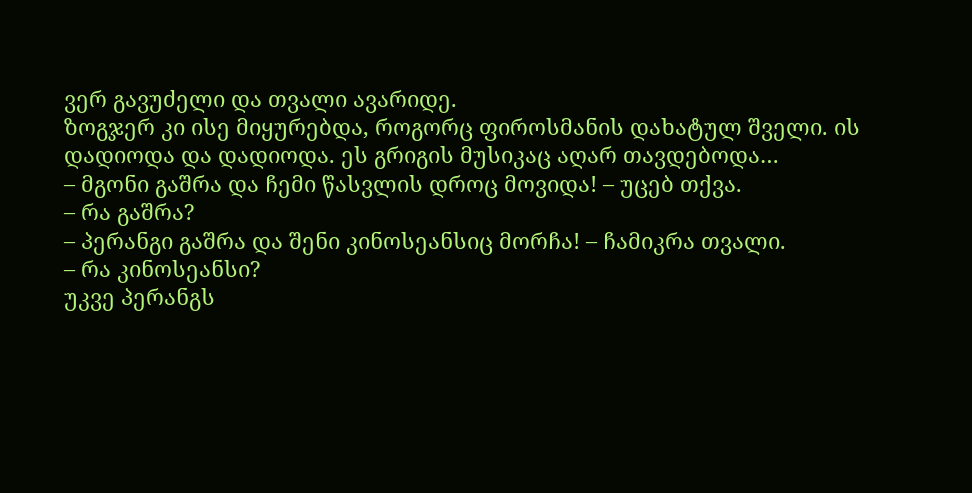ვერ გავუძელი და თვალი ავარიდე.
ზოგჯერ კი ისე მიყურებდა, როგორც ფიროსმანის დახატულ შველი. ის დადიოდა და დადიოდა. ეს გრიგის მუსიკაც აღარ თავდებოდა…
– მგონი გაშრა და ჩემი წასვლის დროც მოვიდა! – უცებ თქვა.
– რა გაშრა?
– პერანგი გაშრა და შენი კინოსეანსიც მორჩა! – ჩამიკრა თვალი.
– რა კინოსეანსი?
უკვე პერანგს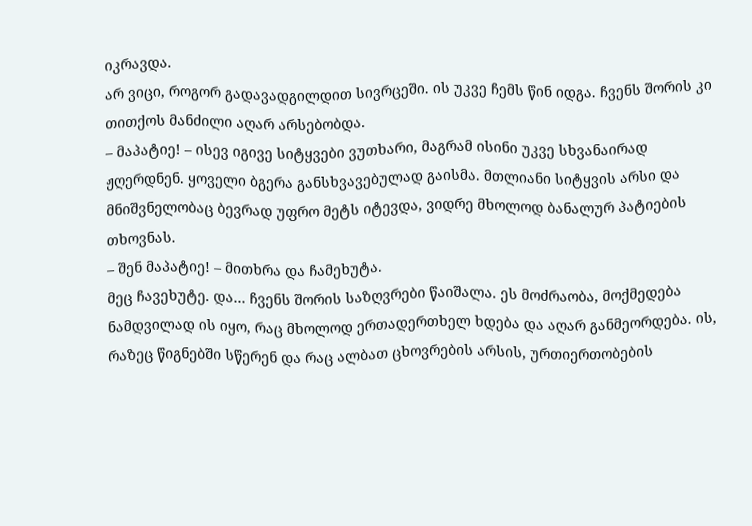იკრავდა.
არ ვიცი, როგორ გადავადგილდით სივრცეში. ის უკვე ჩემს წინ იდგა. ჩვენს შორის კი თითქოს მანძილი აღარ არსებობდა.
– მაპატიე! – ისევ იგივე სიტყვები ვუთხარი, მაგრამ ისინი უკვე სხვანაირად ჟღერდნენ. ყოველი ბგერა განსხვავებულად გაისმა. მთლიანი სიტყვის არსი და მნიშვნელობაც ბევრად უფრო მეტს იტევდა, ვიდრე მხოლოდ ბანალურ პატიების თხოვნას.
– შენ მაპატიე! – მითხრა და ჩამეხუტა.
მეც ჩავეხუტე. და… ჩვენს შორის საზღვრები წაიშალა. ეს მოძრაობა, მოქმედება ნამდვილად ის იყო, რაც მხოლოდ ერთადერთხელ ხდება და აღარ განმეორდება. ის, რაზეც წიგნებში სწერენ და რაც ალბათ ცხოვრების არსის, ურთიერთობების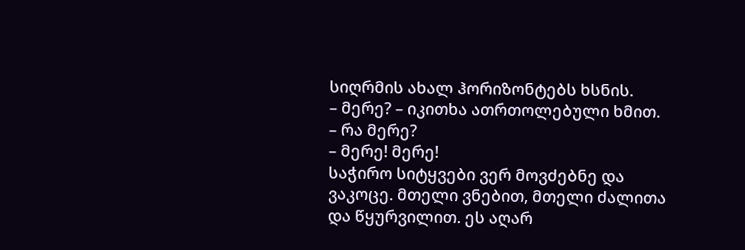სიღრმის ახალ ჰორიზონტებს ხსნის.
– მერე? – იკითხა ათრთოლებული ხმით.
– რა მერე?
– მერე! მერე!
საჭირო სიტყვები ვერ მოვძებნე და ვაკოცე. მთელი ვნებით, მთელი ძალითა და წყურვილით. ეს აღარ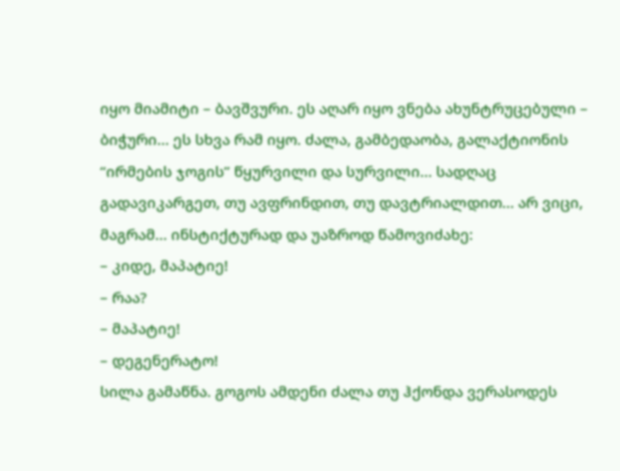იყო მიამიტი – ბავშვური. ეს აღარ იყო ვნება ახუნტრუცებული – ბიჭური… ეს სხვა რამ იყო. ძალა, გამბედაობა, გალაქტიონის “ირმების ჯოგის” წყურვილი და სურვილი… სადღაც გადავიკარგეთ, თუ ავფრინდით, თუ დავტრიალდით… არ ვიცი, მაგრამ… ინსტიქტურად და უაზროდ წამოვიძახე:
– კიდე, მაპატიე!
– რაა?
– მაპატიე!
– დეგენერატო!
სილა გამაწნა. გოგოს ამდენი ძალა თუ ჰქონდა ვერასოდეს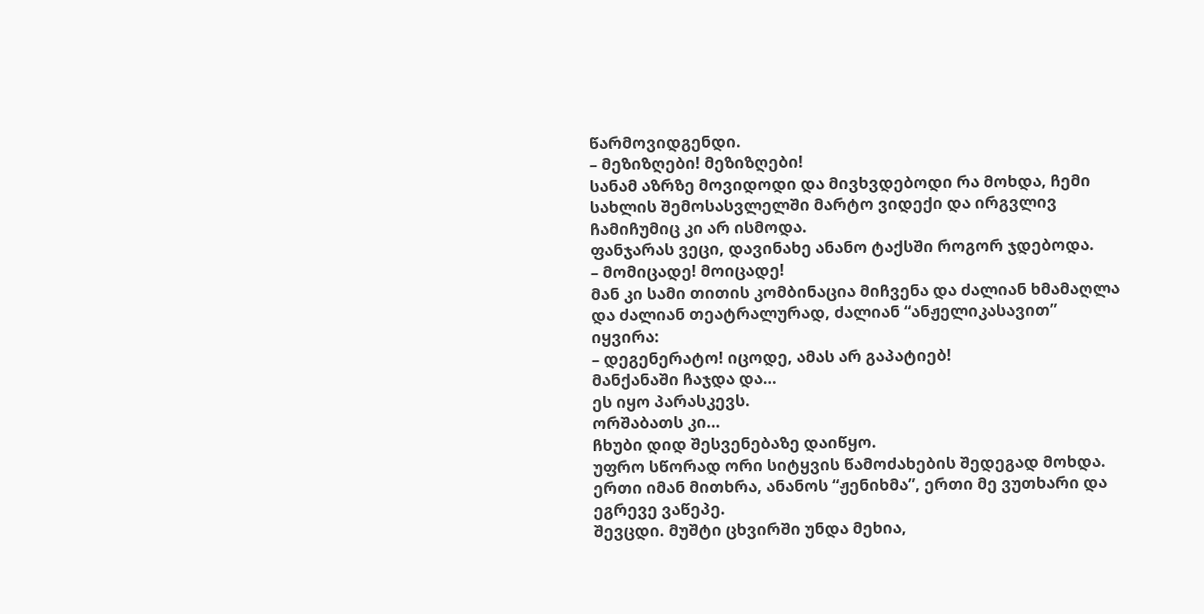წარმოვიდგენდი.
– მეზიზღები! მეზიზღები!
სანამ აზრზე მოვიდოდი და მივხვდებოდი რა მოხდა, ჩემი სახლის შემოსასვლელში მარტო ვიდექი და ირგვლივ ჩამიჩუმიც კი არ ისმოდა.
ფანჯარას ვეცი, დავინახე ანანო ტაქსში როგორ ჯდებოდა.
– მომიცადე! მოიცადე!
მან კი სამი თითის კომბინაცია მიჩვენა და ძალიან ხმამაღლა და ძალიან თეატრალურად, ძალიან “ანჟელიკასავით” იყვირა:
– დეგენერატო! იცოდე, ამას არ გაპატიებ!
მანქანაში ჩაჯდა და…
ეს იყო პარასკევს.
ორშაბათს კი…
ჩხუბი დიდ შესვენებაზე დაიწყო.
უფრო სწორად ორი სიტყვის წამოძახების შედეგად მოხდა. ერთი იმან მითხრა, ანანოს “ჟენიხმა”, ერთი მე ვუთხარი და ეგრევე ვაწეპე.
შევცდი. მუშტი ცხვირში უნდა მეხია,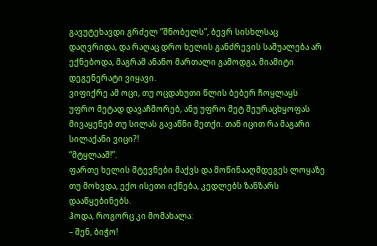გავუტეხავდი გრძელ “შნობელს”, ბევრ სისხლსაც დაღვრიდა, და რაღაც დრო ხელის განძრევის საშუალება არ ექნებოდა, მაგრამ ანანო მართალი გამოდგა, მიამიტი დეგენერატი ვიყავი.
ვიფიქრე ამ ოცი, თუ ოცდახუთი წლის ბებერ ჩოყლაყს უფრო მეტად დავაჩმორებ, ანუ უფრო მეტ შეურაცხყოფას მივაყენებ თუ სილას გავაწნი მეთქი. თან იცით რა მაგარი სილაქანი ვიცი?!
“მტყლააშ!”.
ფართე ხელის მტევნები მაქვს და მოწინააღმდეგეს ლოყაზე თუ მოხვდა, ექო ისეთი იქნება, კედლებს ზანზარს დააწყებინებს.
ჰოდა, როგორც კი მომახალა:
– შენ, ბიჭო!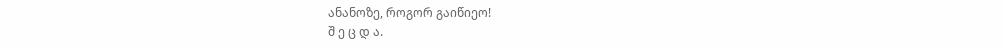ანანოზე, როგორ გაიწიეო!
შ ე ც დ ა.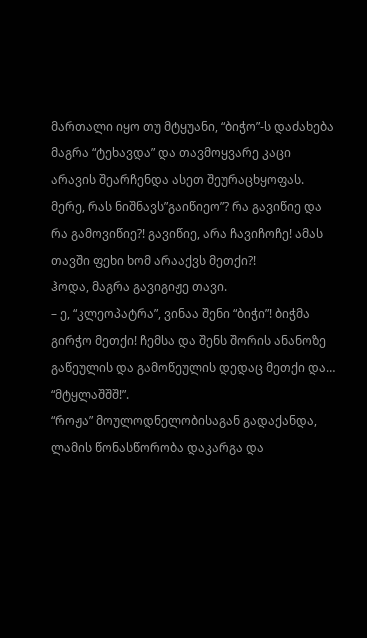მართალი იყო თუ მტყუანი, “ბიჭო”-ს დაძახება მაგრა “ტეხავდა” და თავმოყვარე კაცი არავის შეარჩენდა ასეთ შეურაცხყოფას.
მერე, რას ნიშნავს”გაიწიეო”? რა გავიწიე და რა გამოვიწიე?! გავიწიე, არა ჩავიჩოჩე! ამას თავში ფეხი ხომ არააქვს მეთქი?!
ჰოდა, მაგრა გავიგიჟე თავი.
– ე, “კლეოპატრა”, ვინაა შენი “ბიჭი”! ბიჭმა გირჭო მეთქი! ჩემსა და შენს შორის ანანოზე გაწეულის და გამოწეულის დედაც მეთქი და…
“მტყლაშშშ!”.
“როჟა” მოულოდნელობისაგან გადაქანდა, ლამის წონასწორობა დაკარგა და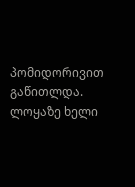პომიდორივით გაწითლდა. ლოყაზე ხელი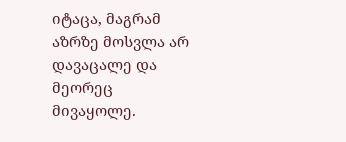იტაცა, მაგრამ აზრზე მოსვლა არ დავაცალე და მეორეც მივაყოლე.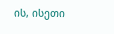ის, ისეთი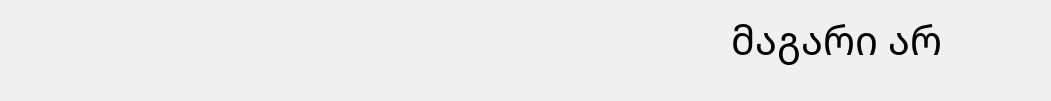მაგარი არ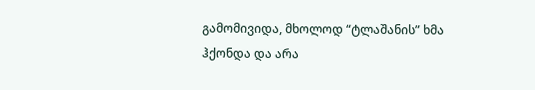გამომივიდა, მხოლოდ “ტლაშანის” ხმა ჰქონდა და არა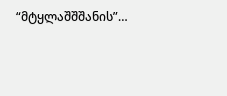“მტყლაშშშანის”…